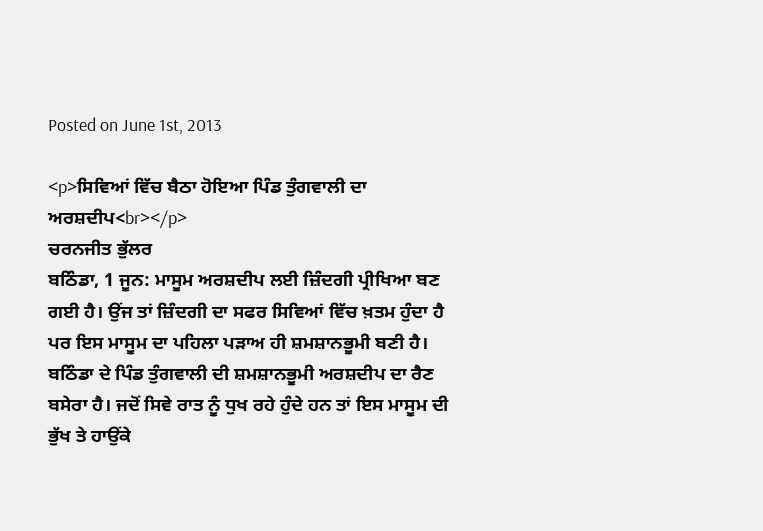Posted on June 1st, 2013

<p>ਸਿਵਿਆਂ ਵਿੱਚ ਬੈਠਾ ਹੋਇਆ ਪਿੰਡ ਤੁੰਗਵਾਲੀ ਦਾ ਅਰਸ਼ਦੀਪ<br></p>
ਚਰਨਜੀਤ ਭੁੱਲਰ
ਬਠਿੰਡਾ, 1 ਜੂਨ: ਮਾਸੂਮ ਅਰਸ਼ਦੀਪ ਲਈ ਜ਼ਿੰਦਗੀ ਪ੍ਰੀਖਿਆ ਬਣ ਗਈ ਹੈ। ਉਂਜ ਤਾਂ ਜ਼ਿੰਦਗੀ ਦਾ ਸਫਰ ਸਿਵਿਆਂ ਵਿੱਚ ਖ਼ਤਮ ਹੁੰਦਾ ਹੈ ਪਰ ਇਸ ਮਾਸੂਮ ਦਾ ਪਹਿਲਾ ਪੜਾਅ ਹੀ ਸ਼ਮਸ਼ਾਨਭੂਮੀ ਬਣੀ ਹੈ। ਬਠਿੰਡਾ ਦੇ ਪਿੰਡ ਤੁੰਗਵਾਲੀ ਦੀ ਸ਼ਮਸ਼ਾਨਭੂਮੀ ਅਰਸ਼ਦੀਪ ਦਾ ਰੈਣ ਬਸੇਰਾ ਹੈ। ਜਦੋਂ ਸਿਵੇ ਰਾਤ ਨੂੰ ਧੁਖ ਰਹੇ ਹੁੰਦੇ ਹਨ ਤਾਂ ਇਸ ਮਾਸੂਮ ਦੀ ਭੁੱਖ ਤੇ ਹਾਉਂਕੇ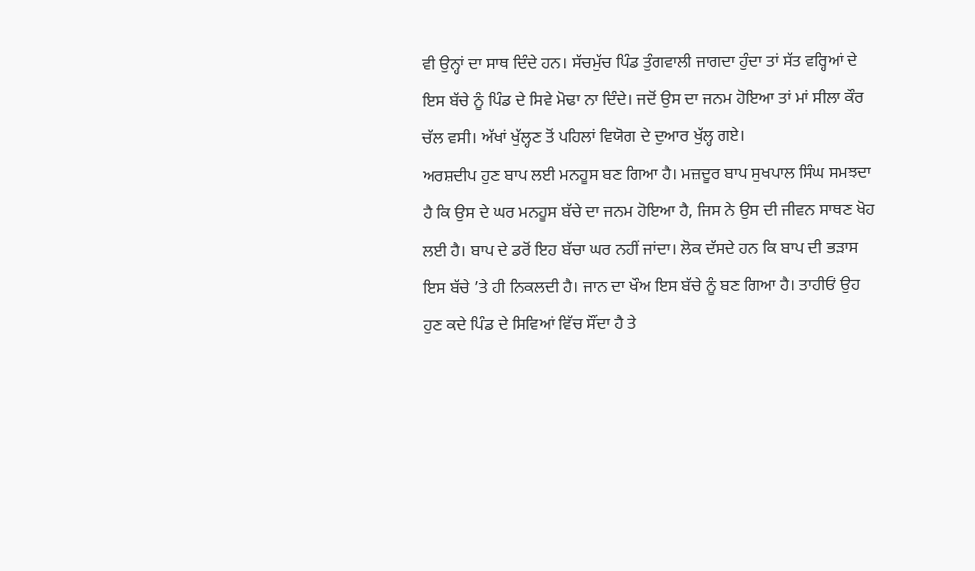ਵੀ ਉਨ੍ਹਾਂ ਦਾ ਸਾਥ ਦਿੰਦੇ ਹਨ। ਸੱਚਮੁੱਚ ਪਿੰਡ ਤੁੰਗਵਾਲੀ ਜਾਗਦਾ ਹੁੰਦਾ ਤਾਂ ਸੱਤ ਵਰ੍ਹਿਆਂ ਦੇ ਇਸ ਬੱਚੇ ਨੂੰ ਪਿੰਡ ਦੇ ਸਿਵੇ ਮੋਢਾ ਨਾ ਦਿੰਦੇ। ਜਦੋਂ ਉਸ ਦਾ ਜਨਮ ਹੋਇਆ ਤਾਂ ਮਾਂ ਸੀਲਾ ਕੌਰ ਚੱਲ ਵਸੀ। ਅੱਖਾਂ ਖੁੱਲ੍ਹਣ ਤੋਂ ਪਹਿਲਾਂ ਵਿਯੋਗ ਦੇ ਦੁਆਰ ਖੁੱਲ੍ਹ ਗਏ।
ਅਰਸ਼ਦੀਪ ਹੁਣ ਬਾਪ ਲਈ ਮਨਹੂਸ ਬਣ ਗਿਆ ਹੈ। ਮਜ਼ਦੂਰ ਬਾਪ ਸੁਖਪਾਲ ਸਿੰਘ ਸਮਝਦਾ ਹੈ ਕਿ ਉਸ ਦੇ ਘਰ ਮਨਹੂਸ ਬੱਚੇ ਦਾ ਜਨਮ ਹੋਇਆ ਹੈ, ਜਿਸ ਨੇ ਉਸ ਦੀ ਜੀਵਨ ਸਾਥਣ ਖੋਹ ਲਈ ਹੈ। ਬਾਪ ਦੇ ਡਰੋਂ ਇਹ ਬੱਚਾ ਘਰ ਨਹੀਂ ਜਾਂਦਾ। ਲੋਕ ਦੱਸਦੇ ਹਨ ਕਿ ਬਾਪ ਦੀ ਭੜਾਸ ਇਸ ਬੱਚੇ ’ਤੇ ਹੀ ਨਿਕਲਦੀ ਹੈ। ਜਾਨ ਦਾ ਖੌਅ ਇਸ ਬੱਚੇ ਨੂੰ ਬਣ ਗਿਆ ਹੈ। ਤਾਹੀਓਂ ਉਹ ਹੁਣ ਕਦੇ ਪਿੰਡ ਦੇ ਸਿਵਿਆਂ ਵਿੱਚ ਸੌਂਦਾ ਹੈ ਤੇ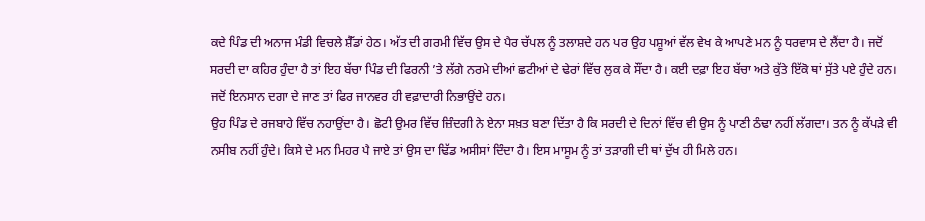ਕਦੇ ਪਿੰਡ ਦੀ ਅਨਾਜ ਮੰਡੀ ਵਿਚਲੇ ਸ਼ੈੱਡਾਂ ਹੇਠ। ਅੱਤ ਦੀ ਗਰਮੀ ਵਿੱਚ ਉਸ ਦੇ ਪੈਰ ਚੱਪਲ ਨੂੰ ਤਲਾਸ਼ਦੇ ਹਨ ਪਰ ਉਹ ਪਸ਼ੂਆਂ ਵੱਲ ਵੇਖ ਕੇ ਆਪਣੇ ਮਨ ਨੂੰ ਧਰਵਾਸ ਦੇ ਲੈਂਦਾ ਹੈ। ਜਦੋਂ ਸਰਦੀ ਦਾ ਕਹਿਰ ਹੁੰਦਾ ਹੈ ਤਾਂ ਇਹ ਬੱਚਾ ਪਿੰਡ ਦੀ ਫਿਰਨੀ ’ਤੇ ਲੱਗੇ ਨਰਮੇ ਦੀਆਂ ਛਟੀਆਂ ਦੇ ਢੇਰਾਂ ਵਿੱਚ ਲੁਕ ਕੇ ਸੌਂਦਾ ਹੈ। ਕਈ ਦਫ਼ਾ ਇਹ ਬੱਚਾ ਅਤੇ ਕੁੱਤੇ ਇੱਕੋ ਥਾਂ ਸੁੱਤੇ ਪਏ ਹੁੰਦੇ ਹਨ। ਜਦੋਂ ਇਨਸਾਨ ਦਗਾ ਦੇ ਜਾਣ ਤਾਂ ਫਿਰ ਜਾਨਵਰ ਹੀ ਵਫ਼ਾਦਾਰੀ ਨਿਭਾਉਂਦੇ ਹਨ।
ਉਹ ਪਿੰਡ ਦੇ ਰਜਬਾਹੇ ਵਿੱਚ ਨਹਾਉਂਦਾ ਹੈ। ਛੋਟੀ ਉਮਰ ਵਿੱਚ ਜ਼ਿੰਦਗੀ ਨੇ ਏਨਾ ਸਖ਼ਤ ਬਣਾ ਦਿੱਤਾ ਹੈ ਕਿ ਸਰਦੀ ਦੇ ਦਿਨਾਂ ਵਿੱਚ ਵੀ ਉਸ ਨੂੰ ਪਾਣੀ ਠੰਢਾ ਨਹੀਂ ਲੱਗਦਾ। ਤਨ ਨੂੰ ਕੱਪੜੇ ਵੀ ਨਸੀਬ ਨਹੀਂ ਹੁੰਦੇ। ਕਿਸੇ ਦੇ ਮਨ ਮਿਹਰ ਪੈ ਜਾਏ ਤਾਂ ਉਸ ਦਾ ਢਿੱਡ ਅਸੀਸਾਂ ਦਿੰਦਾ ਹੈ। ਇਸ ਮਾਸੂਮ ਨੂੰ ਤਾਂ ਤੜਾਗੀ ਦੀ ਥਾਂ ਦੁੱਖ ਹੀ ਮਿਲੇ ਹਨ।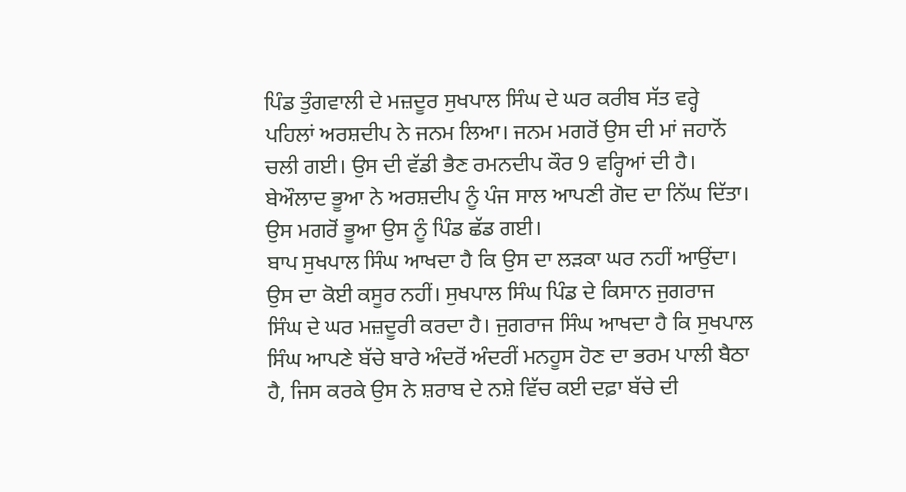ਪਿੰਡ ਤੁੰਗਵਾਲੀ ਦੇ ਮਜ਼ਦੂਰ ਸੁਖਪਾਲ ਸਿੰਘ ਦੇ ਘਰ ਕਰੀਬ ਸੱਤ ਵਰ੍ਹੇ ਪਹਿਲਾਂ ਅਰਸ਼ਦੀਪ ਨੇ ਜਨਮ ਲਿਆ। ਜਨਮ ਮਗਰੋਂ ਉਸ ਦੀ ਮਾਂ ਜਹਾਨੋਂ ਚਲੀ ਗਈ। ਉਸ ਦੀ ਵੱਡੀ ਭੈਣ ਰਮਨਦੀਪ ਕੌਰ 9 ਵਰ੍ਹਿਆਂ ਦੀ ਹੈ। ਬੇਔਲਾਦ ਭੂਆ ਨੇ ਅਰਸ਼ਦੀਪ ਨੂੰ ਪੰਜ ਸਾਲ ਆਪਣੀ ਗੋਦ ਦਾ ਨਿੱਘ ਦਿੱਤਾ। ਉਸ ਮਗਰੋਂ ਭੂਆ ਉਸ ਨੂੰ ਪਿੰਡ ਛੱਡ ਗਈ।
ਬਾਪ ਸੁਖਪਾਲ ਸਿੰਘ ਆਖਦਾ ਹੈ ਕਿ ਉਸ ਦਾ ਲੜਕਾ ਘਰ ਨਹੀਂ ਆਉਂਦਾ। ਉਸ ਦਾ ਕੋਈ ਕਸੂਰ ਨਹੀਂ। ਸੁਖਪਾਲ ਸਿੰਘ ਪਿੰਡ ਦੇ ਕਿਸਾਨ ਜੁਗਰਾਜ ਸਿੰਘ ਦੇ ਘਰ ਮਜ਼ਦੂਰੀ ਕਰਦਾ ਹੈ। ਜੁਗਰਾਜ ਸਿੰਘ ਆਖਦਾ ਹੈ ਕਿ ਸੁਖਪਾਲ ਸਿੰਘ ਆਪਣੇ ਬੱਚੇ ਬਾਰੇ ਅੰਦਰੋਂ ਅੰਦਰੀਂ ਮਨਹੂਸ ਹੋਣ ਦਾ ਭਰਮ ਪਾਲੀ ਬੈਠਾ ਹੈ, ਜਿਸ ਕਰਕੇ ਉਸ ਨੇ ਸ਼ਰਾਬ ਦੇ ਨਸ਼ੇ ਵਿੱਚ ਕਈ ਦਫ਼ਾ ਬੱਚੇ ਦੀ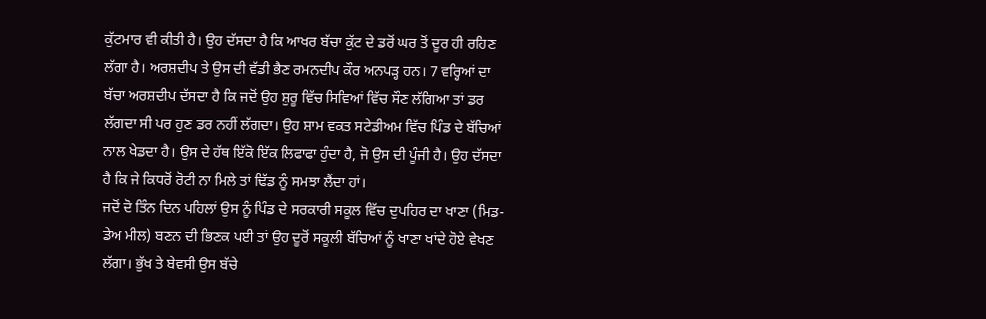ਕੁੱਟਮਾਰ ਵੀ ਕੀਤੀ ਹੈ। ਉਹ ਦੱਸਦਾ ਹੈ ਕਿ ਆਖਰ ਬੱਚਾ ਕੁੱਟ ਦੇ ਡਰੋਂ ਘਰ ਤੋਂ ਦੂਰ ਹੀ ਰਹਿਣ ਲੱਗਾ ਹੈ। ਅਰਸ਼ਦੀਪ ਤੇ ਉਸ ਦੀ ਵੱਡੀ ਭੈਣ ਰਮਨਦੀਪ ਕੌਰ ਅਨਪੜ੍ਹ ਹਨ। 7 ਵਰ੍ਹਿਆਂ ਦਾ ਬੱਚਾ ਅਰਸ਼ਦੀਪ ਦੱਸਦਾ ਹੈ ਕਿ ਜਦੋਂ ਉਹ ਸ਼ੁਰੂ ਵਿੱਚ ਸਿਵਿਆਂ ਵਿੱਚ ਸੌਣ ਲੱਗਿਆ ਤਾਂ ਡਰ ਲੱਗਦਾ ਸੀ ਪਰ ਹੁਣ ਡਰ ਨਹੀਂ ਲੱਗਦਾ। ਉਹ ਸ਼ਾਮ ਵਕਤ ਸਟੇਡੀਅਮ ਵਿੱਚ ਪਿੰਡ ਦੇ ਬੱਚਿਆਂ ਨਾਲ ਖੇਡਦਾ ਹੈ। ਉਸ ਦੇ ਹੱਥ ਇੱਕੋ ਇੱਕ ਲਿਫਾਫਾ ਹੁੰਦਾ ਹੈ, ਜੋ ਉਸ ਦੀ ਪੂੰਜੀ ਹੈ। ਉਹ ਦੱਸਦਾ ਹੈ ਕਿ ਜੇ ਕਿਧਰੋਂ ਰੋਟੀ ਨਾ ਮਿਲੇ ਤਾਂ ਢਿੱਡ ਨੂੰ ਸਮਝਾ ਲੈਂਦਾ ਹਾਂ।
ਜਦੋਂ ਦੋ ਤਿੰਨ ਦਿਨ ਪਹਿਲਾਂ ਉਸ ਨੂੰ ਪਿੰਡ ਦੇ ਸਰਕਾਰੀ ਸਕੂਲ ਵਿੱਚ ਦੁਪਹਿਰ ਦਾ ਖਾਣਾ (ਮਿਡ-ਡੇਅ ਮੀਲ) ਬਣਨ ਦੀ ਭਿਣਕ ਪਈ ਤਾਂ ਉਹ ਦੂਰੋਂ ਸਕੂਲੀ ਬੱਚਿਆਂ ਨੂੰ ਖਾਣਾ ਖਾਂਦੇ ਹੋਏ ਵੇਖਣ ਲੱਗਾ। ਭੁੱਖ ਤੇ ਬੇਵਸੀ ਉਸ ਬੱਚੇ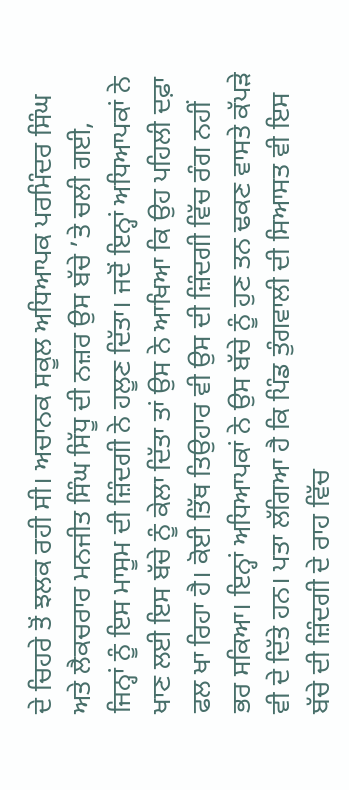ਦੇ ਚਿਹਰੇ ਤੋਂ ਝਲਕ ਰਹੀ ਸੀ। ਅਚਾਨਕ ਸਕੂਲ ਅਧਿਆਪਕ ਪਰਮਿੰਦਰ ਸਿੰਘ ਅਤੇ ਲੈਕਚਰਾਰ ਮਨਜੀਤ ਸਿੰਘ ਸਿੱਧੂ ਦੀ ਨਜ਼ਰ ਉਸ ਬੱਚੇ ’ਤੇ ਚਲੀ ਗਈ, ਜਿਨ੍ਹਾਂ ਨੂੰ ਇਸ ਮਾਸੂਮ ਦੀ ਜ਼ਿੰਦਗੀ ਨੇ ਹਲੂਣ ਦਿੱਤਾ। ਜਦੋਂ ਇਨ੍ਹਾਂ ਅਧਿਆਪਕਾਂ ਨੇ ਖਾਣ ਲਈ ਇਸ ਬੱਚੇ ਨੂੰ ਕੇਲਾ ਦਿੱਤਾ ਤਾਂ ਉਸ ਨੇ ਆਖਿਆ ਕਿ ਉਹ ਪਹਿਲੀ ਦਫ਼ਾ ਫਲ ਖਾ ਰਿਹਾ ਹੈ। ਕੋਈ ਤਿੱਥ ਤਿਉਹਾਰ ਵੀ ਉਸ ਦੀ ਜ਼ਿੰਦਗੀ ਵਿੱਚ ਰੰਗ ਨਹੀਂ ਭਰ ਸਕਿਆ। ਇਨ੍ਹਾਂ ਅਧਿਆਪਕਾਂ ਨੇ ਉਸ ਬੱਚੇ ਨੂੰ ਹੁਣ ਤਨ ਢਕਣ ਵਾਸਤੇ ਕੱਪੜੇ ਵੀ ਦੇ ਦਿੱਤੇ ਹਨ। ਪਤਾ ਲੱਗਿਆ ਹੈ ਕਿ ਪਿੰਡ ਤੁੰਗਵਾਲੀ ਦੀ ਸਿਆਸਤ ਵੀ ਇਸ ਬੱਚੇ ਦੀ ਜ਼ਿੰਦਗੀ ਦੇ ਰਾਹ ਵਿੱਚ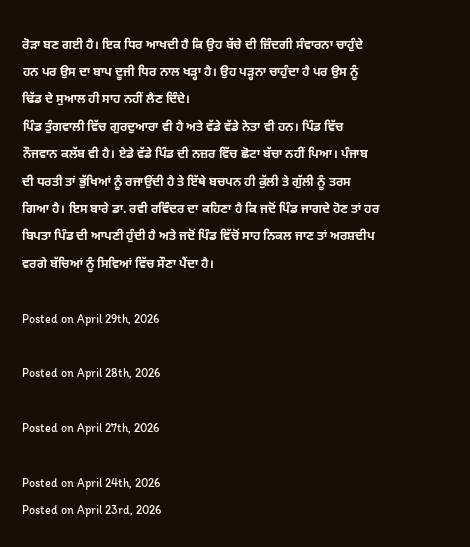ਰੋੜਾ ਬਣ ਗਈ ਹੈ। ਇਕ ਧਿਰ ਆਖਦੀ ਹੈ ਕਿ ਉਹ ਬੱਚੇ ਦੀ ਜ਼ਿੰਦਗੀ ਸੰਵਾਰਨਾ ਚਾਹੁੰਦੇ ਹਨ ਪਰ ਉਸ ਦਾ ਬਾਪ ਦੂਜੀ ਧਿਰ ਨਾਲ ਖੜ੍ਹਾ ਹੈ। ਉਹ ਪੜ੍ਹਨਾ ਚਾਹੁੰਦਾ ਹੈ ਪਰ ਉਸ ਨੂੰ ਢਿੱਡ ਦੇ ਸੁਆਲ ਹੀ ਸਾਹ ਨਹੀਂ ਲੈਣ ਦਿੰਦੇ।
ਪਿੰਡ ਤੁੰਗਵਾਲੀ ਵਿੱਚ ਗੁਰਦੁਆਰਾ ਵੀ ਹੈ ਅਤੇ ਵੱਡੇ ਵੱਡੇ ਨੇਤਾ ਵੀ ਹਨ। ਪਿੰਡ ਵਿੱਚ ਨੌਜਵਾਨ ਕਲੱਬ ਵੀ ਹੈ। ਏਡੇ ਵੱਡੇ ਪਿੰਡ ਦੀ ਨਜ਼ਰ ਵਿੱਚ ਛੋਟਾ ਬੱਚਾ ਨਹੀਂ ਪਿਆ। ਪੰਜਾਬ ਦੀ ਧਰਤੀ ਤਾਂ ਭੁੱਖਿਆਂ ਨੂੰ ਰਜਾਉਂਦੀ ਹੈ ਤੇ ਇੱਥੇ ਬਚਪਨ ਹੀ ਕੁੱਲੀ ਤੇ ਗੁੱਲੀ ਨੂੰ ਤਰਸ ਗਿਆ ਹੈ। ਇਸ ਬਾਰੇ ਡਾ. ਰਵੀ ਰਵਿੰਦਰ ਦਾ ਕਹਿਣਾ ਹੈ ਕਿ ਜਦੋਂ ਪਿੰਡ ਜਾਗਦੇ ਹੋਣ ਤਾਂ ਹਰ ਬਿਪਤਾ ਪਿੰਡ ਦੀ ਆਪਣੀ ਹੁੰਦੀ ਹੈ ਅਤੇ ਜਦੋਂ ਪਿੰਡ ਵਿੱਚੋਂ ਸਾਹ ਨਿਕਲ ਜਾਣ ਤਾਂ ਅਰਸ਼ਦੀਪ ਵਰਗੇ ਬੱਚਿਆਂ ਨੂੰ ਸਿਵਿਆਂ ਵਿੱਚ ਸੌਣਾ ਪੈਂਦਾ ਹੈ।

Posted on April 29th, 2026

Posted on April 28th, 2026

Posted on April 27th, 2026

Posted on April 24th, 2026
Posted on April 23rd, 2026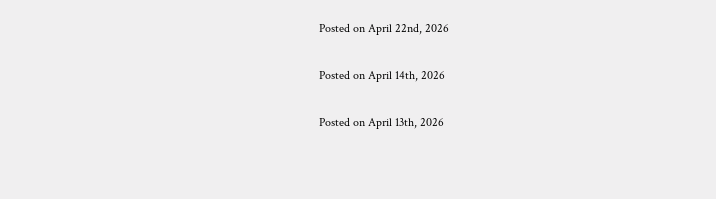Posted on April 22nd, 2026

Posted on April 14th, 2026

Posted on April 13th, 2026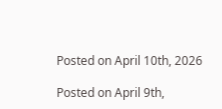Posted on April 10th, 2026

Posted on April 9th,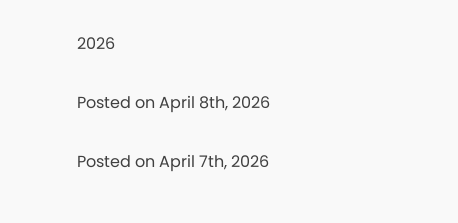2026

Posted on April 8th, 2026

Posted on April 7th, 2026